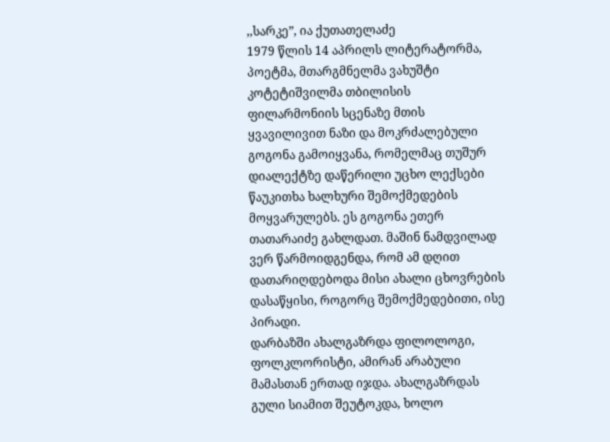,,სარკე”, ია ქუთათელაძე
1979 წლის 14 აპრილს ლიტერატორმა, პოეტმა, მთარგმნელმა ვახუშტი კოტეტიშვილმა თბილისის ფილარმონიის სცენაზე მთის ყვავილივით ნაზი და მოკრძალებული გოგონა გამოიყვანა, რომელმაც თუშურ დიალექტზე დაწერილი უცხო ლექსები წაუკითხა ხალხური შემოქმედების მოყვარულებს. ეს გოგონა ეთერ თათარაიძე გახლდათ. მაშინ ნამდვილად ვერ წარმოიდგენდა, რომ ამ დღით დათარიღდებოდა მისი ახალი ცხოვრების დასაწყისი, როგორც შემოქმედებითი, ისე პირადი.
დარბაზში ახალგაზრდა ფილოლოგი, ფოლკლორისტი, ამირან არაბული მამასთან ერთად იჯდა. ახალგაზრდას გული სიამით შეუტოკდა, ხოლო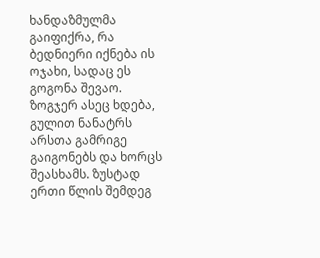ხანდაზმულმა გაიფიქრა, რა ბედნიერი იქნება ის ოჯახი, სადაც ეს გოგონა შევაო.
ზოგჯერ ასეც ხდება, გულით ნანატრს არსთა გამრიგე გაიგონებს და ხორცს შეასხამს. ზუსტად ერთი წლის შემდეგ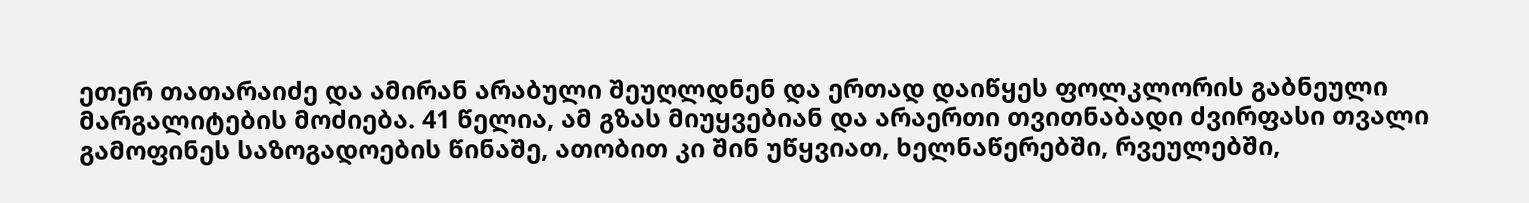ეთერ თათარაიძე და ამირან არაბული შეუღლდნენ და ერთად დაიწყეს ფოლკლორის გაბნეული მარგალიტების მოძიება. 41 წელია, ამ გზას მიუყვებიან და არაერთი თვითნაბადი ძვირფასი თვალი გამოფინეს საზოგადოების წინაშე, ათობით კი შინ უწყვიათ, ხელნაწერებში, რვეულებში,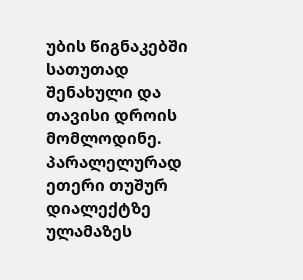უბის წიგნაკებში სათუთად შენახული და თავისი დროის მომლოდინე.
პარალელურად ეთერი თუშურ დიალექტზე ულამაზეს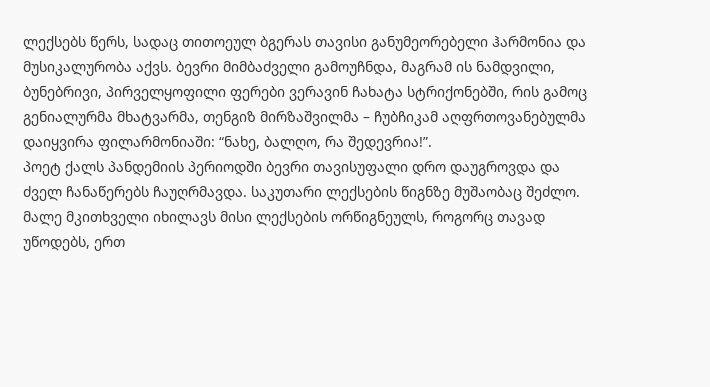ლექსებს წერს, სადაც თითოეულ ბგერას თავისი განუმეორებელი ჰარმონია და მუსიკალურობა აქვს. ბევრი მიმბაძველი გამოუჩნდა, მაგრამ ის ნამდვილი, ბუნებრივი, პირველყოფილი ფერები ვერავინ ჩახატა სტრიქონებში, რის გამოც გენიალურმა მხატვარმა, თენგიზ მირზაშვილმა – ჩუბჩიკამ აღფრთოვანებულმა დაიყვირა ფილარმონიაში: “ნახე, ბალღო, რა შედევრია!”.
პოეტ ქალს პანდემიის პერიოდში ბევრი თავისუფალი დრო დაუგროვდა და ძველ ჩანაწერებს ჩაუღრმავდა. საკუთარი ლექსების წიგნზე მუშაობაც შეძლო. მალე მკითხველი იხილავს მისი ლექსების ორწიგნეულს, როგორც თავად უწოდებს, ერთ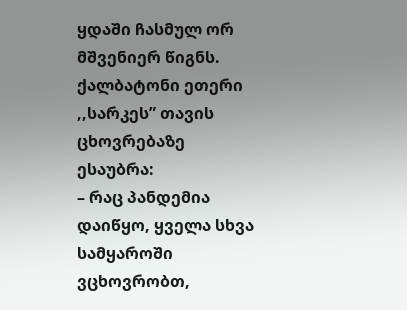ყდაში ჩასმულ ორ მშვენიერ წიგნს.
ქალბატონი ეთერი ,,სარკეს” თავის ცხოვრებაზე ესაუბრა:
– რაც პანდემია დაიწყო, ყველა სხვა სამყაროში ვცხოვრობთ,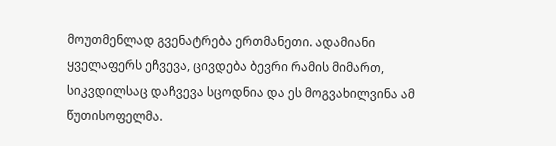მოუთმენლად გვენატრება ერთმანეთი. ადამიანი ყველაფერს ეჩვევა, ცივდება ბევრი რამის მიმართ, სიკვდილსაც დაჩვევა სცოდნია და ეს მოგვახილვინა ამ წუთისოფელმა.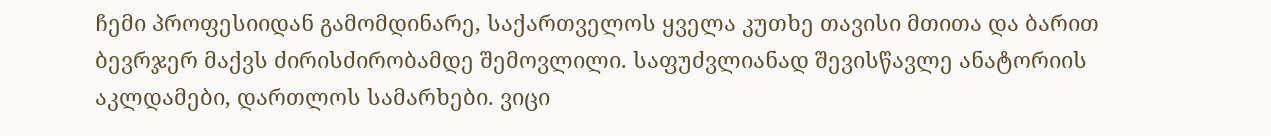ჩემი პროფესიიდან გამომდინარე, საქართველოს ყველა კუთხე თავისი მთითა და ბარით ბევრჯერ მაქვს ძირისძირობამდე შემოვლილი. საფუძვლიანად შევისწავლე ანატორიის აკლდამები, დართლოს სამარხები. ვიცი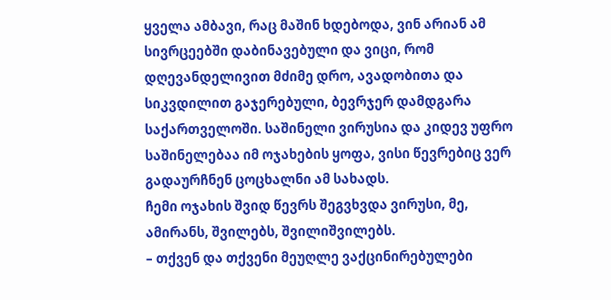ყველა ამბავი, რაც მაშინ ხდებოდა, ვინ არიან ამ სივრცეებში დაბინავებული და ვიცი, რომ დღევანდელივით მძიმე დრო, ავადობითა და სიკვდილით გაჯერებული, ბევრჯერ დამდგარა საქართველოში. საშინელი ვირუსია და კიდევ უფრო საშინელებაა იმ ოჯახების ყოფა, ვისი წევრებიც ვერ გადაურჩნენ ცოცხალნი ამ სახადს.
ჩემი ოჯახის შვიდ წევრს შეგვხვდა ვირუსი, მე, ამირანს, შვილებს, შვილიშვილებს.
– თქვენ და თქვენი მეუღლე ვაქცინირებულები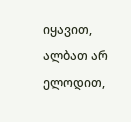იყავით, ალბათ არ ელოდით,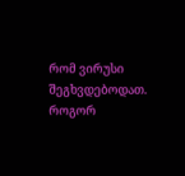რომ ვირუსი შეგხვდებოდათ. როგორ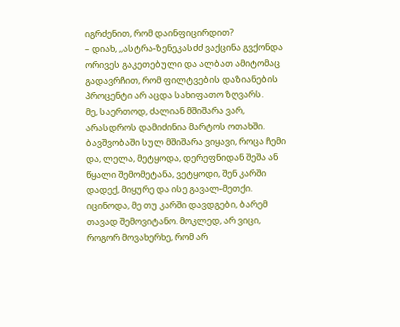იგრძენით, რომ დაინფიცირდით?
– დიახ, ,,ასტრა-ზენეკასძძ ვაქცინა გვქონდა ორივეს გაკეთებული და ალბათ ამიტომაც გადავრჩით, რომ ფილტვების დაზიანების პროცენტი არ აცდა სახიფათო ზღვარს.
მე, საერთოდ, ძალიან მშიშარა ვარ, არასდროს დამიძინია მარტოს ოთახში. ბავშვობაში სულ მშიშარა ვიყავი, როცა ჩემი და, ლელა, მეტყოდა, დერეფნიდან შეშა ან წყალი შემომეტანა, ვეტყოდი, შენ კარში დადექ, მიყურე და ისე გავალ-მეთქი. იცინოდა, მე თუ კარში დავდგები, ბარემ თავად შემოვიტანო. მოკლედ, არ ვიცი, როგორ მოვახერხე, რომ არ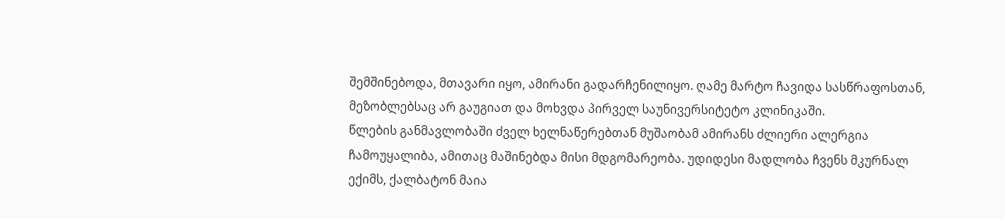შემშინებოდა, მთავარი იყო, ამირანი გადარჩენილიყო. ღამე მარტო ჩავიდა სასწრაფოსთან, მეზობლებსაც არ გაუგიათ და მოხვდა პირველ საუნივერსიტეტო კლინიკაში.
წლების განმავლობაში ძველ ხელნაწერებთან მუშაობამ ამირანს ძლიერი ალერგია ჩამოუყალიბა, ამითაც მაშინებდა მისი მდგომარეობა. უდიდესი მადლობა ჩვენს მკურნალ ექიმს, ქალბატონ მაია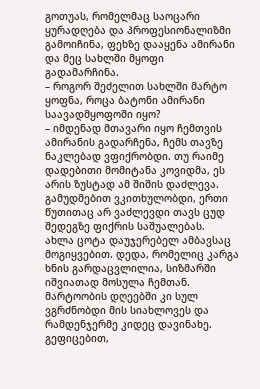გოთუას, რომელმაც საოცარი ყურადღება და პროფესიონალიზმი გამოიჩინა, ფეხზე დააყენა ამირანი და მეც სახლში მყოფი გადამარჩინა.
– როგორ შეძელით სახლში მარტო ყოფნა, როცა ბატონი ამირანი საავადმყოფოში იყო?
– იმდენად მთავარი იყო ჩემთვის ამირანის გადარჩენა, ჩემს თავზე ნაკლებად ვფიქრობდი. თუ რაიმე დადებითი მომიტანა კოვიდმა, ეს არის ზუსტად ამ შიშის დაძლევა. გამუდმებით ვკითხულობდი, ერთი წუთითაც არ ვაძლევდი თავს ცუდ შედეგზე ფიქრის საშუალებას.
ახლა ცოტა დაუჯერებელ ამბავსაც მოგიყვებით. დედა, რომელიც კარგა ხნის გარდაცვლილია, სიზმარში იშვიათად მოსულა ჩემთან. მარტოობის დღეებში კი სულ ვგრძნობდი მის სიახლოვეს და რამდენჯერმე კიდეც დავინახე. გეფიცებით,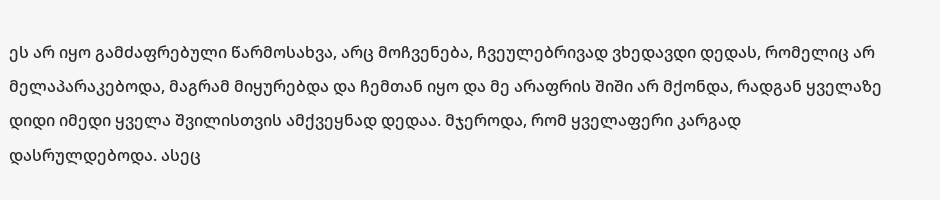ეს არ იყო გამძაფრებული წარმოსახვა, არც მოჩვენება, ჩვეულებრივად ვხედავდი დედას, რომელიც არ მელაპარაკებოდა, მაგრამ მიყურებდა და ჩემთან იყო და მე არაფრის შიში არ მქონდა, რადგან ყველაზე დიდი იმედი ყველა შვილისთვის ამქვეყნად დედაა. მჯეროდა, რომ ყველაფერი კარგად დასრულდებოდა. ასეც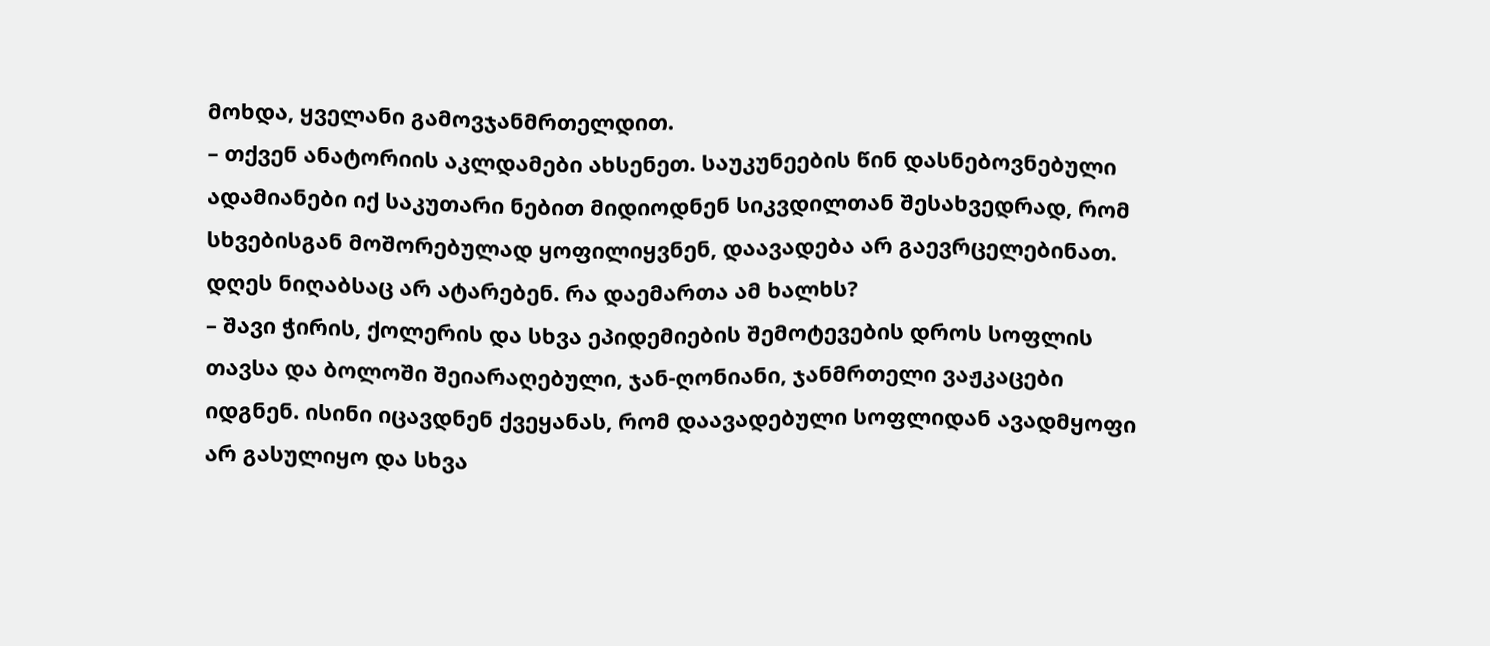მოხდა, ყველანი გამოვჯანმრთელდით.
– თქვენ ანატორიის აკლდამები ახსენეთ. საუკუნეების წინ დასნებოვნებული ადამიანები იქ საკუთარი ნებით მიდიოდნენ სიკვდილთან შესახვედრად, რომ სხვებისგან მოშორებულად ყოფილიყვნენ, დაავადება არ გაევრცელებინათ. დღეს ნიღაბსაც არ ატარებენ. რა დაემართა ამ ხალხს?
– შავი ჭირის, ქოლერის და სხვა ეპიდემიების შემოტევების დროს სოფლის თავსა და ბოლოში შეიარაღებული, ჯან-ღონიანი, ჯანმრთელი ვაჟკაცები იდგნენ. ისინი იცავდნენ ქვეყანას, რომ დაავადებული სოფლიდან ავადმყოფი არ გასულიყო და სხვა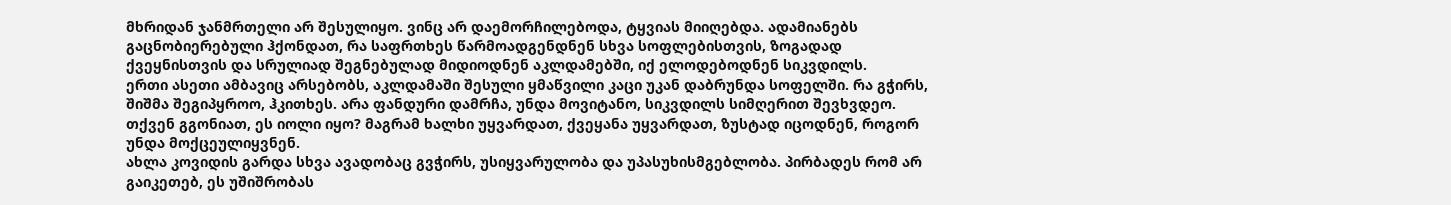მხრიდან ჯანმრთელი არ შესულიყო. ვინც არ დაემორჩილებოდა, ტყვიას მიიღებდა. ადამიანებს გაცნობიერებული ჰქონდათ, რა საფრთხეს წარმოადგენდნენ სხვა სოფლებისთვის, ზოგადად ქვეყნისთვის და სრულიად შეგნებულად მიდიოდნენ აკლდამებში, იქ ელოდებოდნენ სიკვდილს.
ერთი ასეთი ამბავიც არსებობს, აკლდამაში შესული ყმაწვილი კაცი უკან დაბრუნდა სოფელში. რა გჭირს, შიშმა შეგიპყროო, ჰკითხეს. არა ფანდური დამრჩა, უნდა მოვიტანო, სიკვდილს სიმღერით შევხვდეო. თქვენ გგონიათ, ეს იოლი იყო? მაგრამ ხალხი უყვარდათ, ქვეყანა უყვარდათ, ზუსტად იცოდნენ, როგორ უნდა მოქცეულიყვნენ.
ახლა კოვიდის გარდა სხვა ავადობაც გვჭირს, უსიყვარულობა და უპასუხისმგებლობა. პირბადეს რომ არ გაიკეთებ, ეს უშიშრობას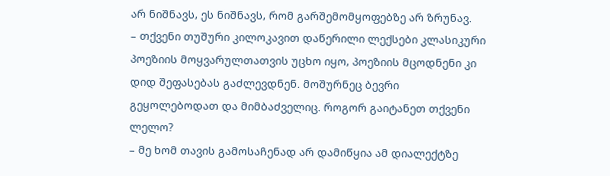არ ნიშნავს, ეს ნიშნავს, რომ გარშემომყოფებზე არ ზრუნავ.
– თქვენი თუშური კილოკავით დაწერილი ლექსები კლასიკური პოეზიის მოყვარულთათვის უცხო იყო, პოეზიის მცოდნენი კი დიდ შეფასებას გაძლევდნენ. მოშურნეც ბევრი გეყოლებოდათ და მიმბაძველიც. როგორ გაიტანეთ თქვენი ლელო?
– მე ხომ თავის გამოსაჩენად არ დამიწყია ამ დიალექტზე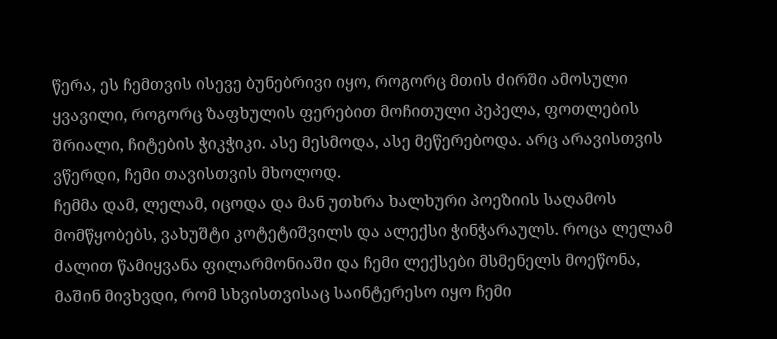წერა, ეს ჩემთვის ისევე ბუნებრივი იყო, როგორც მთის ძირში ამოსული ყვავილი, როგორც ზაფხულის ფერებით მოჩითული პეპელა, ფოთლების შრიალი, ჩიტების ჭიკჭიკი. ასე მესმოდა, ასე მეწერებოდა. არც არავისთვის ვწერდი, ჩემი თავისთვის მხოლოდ.
ჩემმა დამ, ლელამ, იცოდა და მან უთხრა ხალხური პოეზიის საღამოს მომწყობებს, ვახუშტი კოტეტიშვილს და ალექსი ჭინჭარაულს. როცა ლელამ ძალით წამიყვანა ფილარმონიაში და ჩემი ლექსები მსმენელს მოეწონა, მაშინ მივხვდი, რომ სხვისთვისაც საინტერესო იყო ჩემი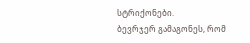სტრიქონები.
ბევრჯერ გამაგონეს, რომ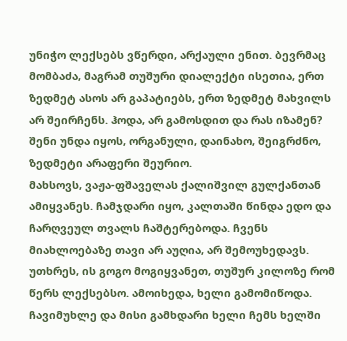უნიჭო ლექსებს ვწერდი, არქაული ენით. ბევრმაც მომბაძა, მაგრამ თუშური დიალექტი ისეთია, ერთ ზედმეტ ასოს არ გაპატიებს, ერთ ზედმეტ მახვილს არ შეირჩენს. ჰოდა, არ გამოსდით და რას იზამენ? შენი უნდა იყოს, ორგანული, დაინახო, შეიგრძნო, ზედმეტი არაფერი შეურიო.
მახსოვს, ვაჟა-ფშაველას ქალიშვილ გულქანთან ამიყვანეს. ჩამჯდარი იყო, კალთაში წინდა ედო და ჩარღვეულ თვალს ჩაშტერებოდა. ჩვენს მიახლოებაზე თავი არ აუღია, არ შემოუხედავს. უთხრეს, ის გოგო მოგიყვანეთ, თუშურ კილოზე რომ წერს ლექსებსო. ამოიხედა, ხელი გამომიწოდა. ჩავიმუხლე და მისი გამხდარი ხელი ჩემს ხელში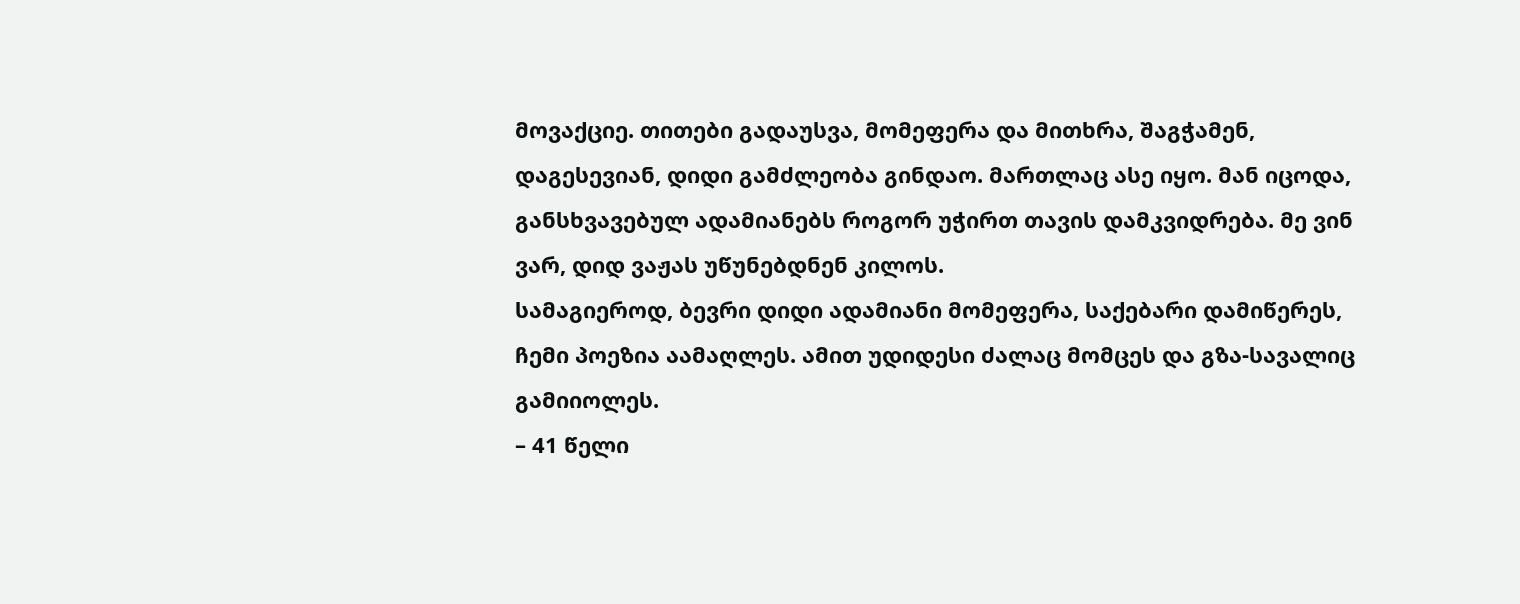მოვაქციე. თითები გადაუსვა, მომეფერა და მითხრა, შაგჭამენ, დაგესევიან, დიდი გამძლეობა გინდაო. მართლაც ასე იყო. მან იცოდა, განსხვავებულ ადამიანებს როგორ უჭირთ თავის დამკვიდრება. მე ვინ ვარ, დიდ ვაჟას უწუნებდნენ კილოს.
სამაგიეროდ, ბევრი დიდი ადამიანი მომეფერა, საქებარი დამიწერეს, ჩემი პოეზია აამაღლეს. ამით უდიდესი ძალაც მომცეს და გზა-სავალიც გამიიოლეს.
– 41 წელი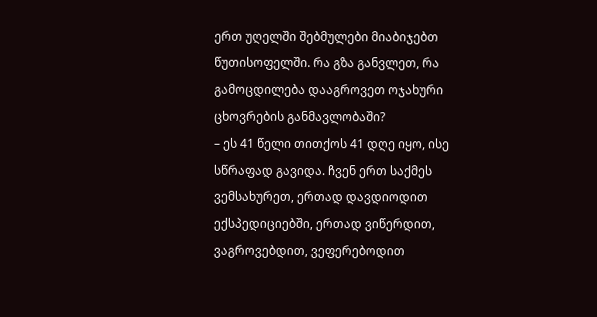ერთ უღელში შებმულები მიაბიჯებთ წუთისოფელში. რა გზა განვლეთ, რა გამოცდილება დააგროვეთ ოჯახური ცხოვრების განმავლობაში?
– ეს 41 წელი თითქოს 41 დღე იყო, ისე სწრაფად გავიდა. ჩვენ ერთ საქმეს ვემსახურეთ, ერთად დავდიოდით ექსპედიციებში, ერთად ვიწერდით, ვაგროვებდით, ვეფერებოდით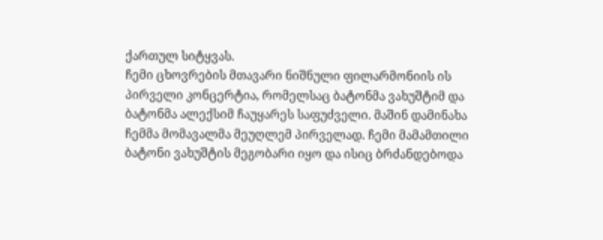ქართულ სიტყვას.
ჩემი ცხოვრების მთავარი ნიშნული ფილარმონიის ის პირველი კონცერტია, რომელსაც ბატონმა ვახუშტიმ და ბატონმა ალექსიმ ჩაუყარეს საფუძველი. მაშინ დამინახა ჩემმა მომავალმა მეუღლემ პირველად. ჩემი მამამთილი ბატონი ვახუშტის მეგობარი იყო და ისიც ბრძანდებოდა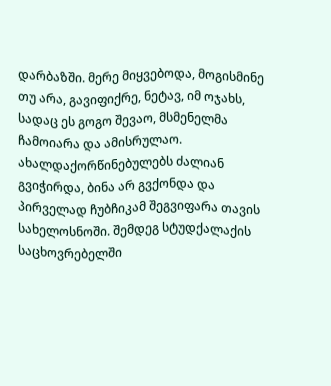დარბაზში. მერე მიყვებოდა, მოგისმინე თუ არა, გავიფიქრე, ნეტავ, იმ ოჯახს, სადაც ეს გოგო შევაო, მსმენელმა ჩამოიარა და ამისრულაო.
ახალდაქორწინებულებს ძალიან გვიჭირდა, ბინა არ გვქონდა და პირველად ჩუბჩიკამ შეგვიფარა თავის სახელოსნოში. შემდეგ სტუდქალაქის საცხოვრებელში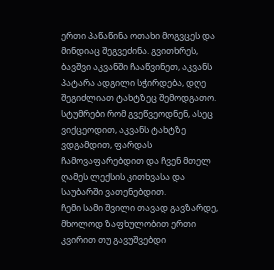ერთი პაწაწინა ოთახი მოგვცეს და მინდიაც შეგვეძინა. გვითხრეს, ბავშვი აკვანში ჩააწვინეთ, აკვანს პატარა ადგილი სჭირდება, დღე შეგიძლიათ ტახტზეც შემოდგათო. სტუმრები რომ გვეწვეოდნენ, ასეც ვიქცეოდით, აკვანს ტახტზე ვდგამდით, ფარდას ჩამოვაფარებდით და ჩვენ მთელ ღამეს ლექსის კითხვასა და საუბარში ვათენებდით.
ჩემი სამი შვილი თავად გავზარდე, მხოლოდ ზაფხულობით ერთი კვირით თუ გავუშვებდი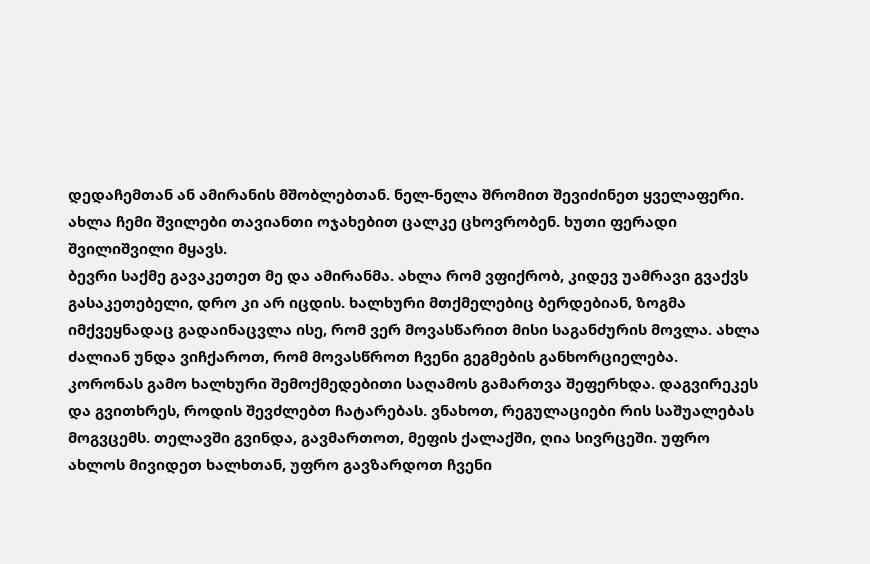დედაჩემთან ან ამირანის მშობლებთან. ნელ-ნელა შრომით შევიძინეთ ყველაფერი. ახლა ჩემი შვილები თავიანთი ოჯახებით ცალკე ცხოვრობენ. ხუთი ფერადი შვილიშვილი მყავს.
ბევრი საქმე გავაკეთეთ მე და ამირანმა. ახლა რომ ვფიქრობ, კიდევ უამრავი გვაქვს გასაკეთებელი, დრო კი არ იცდის. ხალხური მთქმელებიც ბერდებიან, ზოგმა იმქვეყნადაც გადაინაცვლა ისე, რომ ვერ მოვასწარით მისი საგანძურის მოვლა. ახლა ძალიან უნდა ვიჩქაროთ, რომ მოვასწროთ ჩვენი გეგმების განხორციელება.
კორონას გამო ხალხური შემოქმედებითი საღამოს გამართვა შეფერხდა. დაგვირეკეს და გვითხრეს, როდის შევძლებთ ჩატარებას. ვნახოთ, რეგულაციები რის საშუალებას მოგვცემს. თელავში გვინდა, გავმართოთ, მეფის ქალაქში, ღია სივრცეში. უფრო ახლოს მივიდეთ ხალხთან, უფრო გავზარდოთ ჩვენი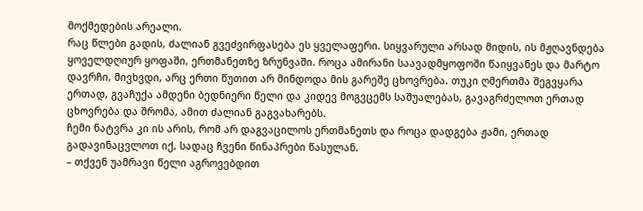მოქმედების არეალი.
რაც წლები გადის, ძალიან გვეძვირფასება ეს ყველაფერი. სიყვარული არსად მიდის, ის მჟღავნდება ყოველდღიურ ყოფაში, ერთმანეთზე ზრუნვაში. როცა ამირანი საავადმყოფოში წაიყვანეს და მარტო დავრჩი, მივხვდი, არც ერთი წუთით არ მინდოდა მის გარეშე ცხოვრება. თუკი ღმერთმა შეგვყარა ერთად, გვაჩუქა ამდენი ბედნიერი წელი და კიდევ მოგვცემს საშუალებას, გავაგრძელოთ ერთად ცხოვრება და შრომა, ამით ძალიან გაგვახარებს.
ჩემი ნატვრა კი ის არის, რომ არ დაგვაცილოს ერთმანეთს და როცა დადგება ჟამი, ერთად გადავინაცვლოთ იქ, სადაც ჩვენი წინაპრები წასულან.
– თქვენ უამრავი წელი აგროვებდით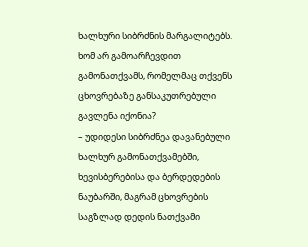ხალხური სიბრძნის მარგალიტებს. ხომ არ გამოარჩევდით გამონათქვამს, რომელმაც თქვენს ცხოვრებაზე განსაკუთრებული გავლენა იქონია?
– უდიდესი სიბრძნეა დავანებული ხალხურ გამონათქვამებში, ხევისბერებისა და ბერდედების ნაუბარში, მაგრამ ცხოვრების საგზლად დედის ნათქვამი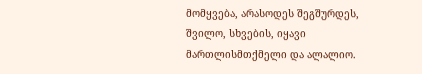მომყვება, არასოდეს შეგშურდეს, შვილო, სხვების, იყავი მართლისმთქმელი და ალალიო.